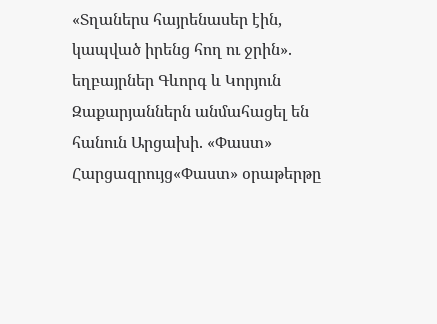«Տղաներս հայրենասեր էին, կապված իրենց հող ու ջրին». եղբայրներ Գևորգ և Կորյուն Զաքարյաններն անմահացել են հանուն Արցախի. «Փաստ»
Հարցազրույց«Փաստ» օրաթերթը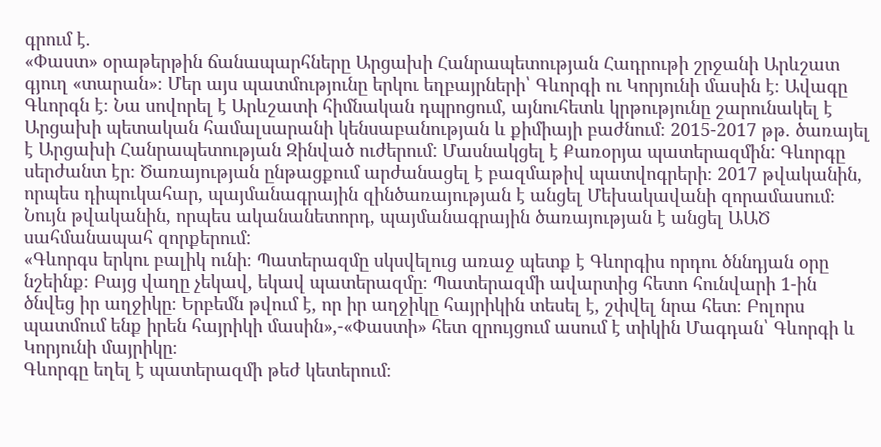գրում է.
«Փաստ» օրաթերթին ճանապարհները Արցախի Հանրապետության Հադրութի շրջանի Արևշատ գյուղ «տարան»։ Մեր այս պատմությունը երկու եղբայրների՝ Գևորգի ու Կորյունի մասին է։ Ավագը Գևորգն է։ Նա սովորել է Արևշատի հիմնական դպրոցում, այնուհետև կրթությունը շարունակել է Արցախի պետական համալսարանի կենսաբանության և քիմիայի բաժնում։ 2015-2017 թթ. ծառայել է Արցախի Հանրապետության Զինված ուժերում: Մասնակցել է Քառօրյա պատերազմին: Գևորգը սերժանտ էր։ Ծառայության ընթացքում արժանացել է բազմաթիվ պատվոգրերի։ 2017 թվականին, որպես դիպուկահար, պայմանագրային զինծառայության է անցել Մեխակավանի զորամասում։ Նույն թվականին, որպես ականանետորդ, պայմանագրային ծառայության է անցել ԱԱԾ սահմանապահ զորքերում:
«Գևորգս երկու բալիկ ունի։ Պատերազմը սկսվելուց առաջ պետք է Գևորգիս որդու ծննդյան օրը նշեինք։ Բայց վաղը չեկավ, եկավ պատերազմը։ Պատերազմի ավարտից հետո հունվարի 1-ին ծնվեց իր աղջիկը։ Երբեմն թվում է, որ իր աղջիկը հայրիկին տեսել է, շփվել նրա հետ։ Բոլորս պատմում ենք իրեն հայրիկի մասին»,-«Փաստի» հետ զրույցում ասում է տիկին Մագդան՝ Գևորգի և Կորյունի մայրիկը։
Գևորգը եղել է պատերազմի թեժ կետերում։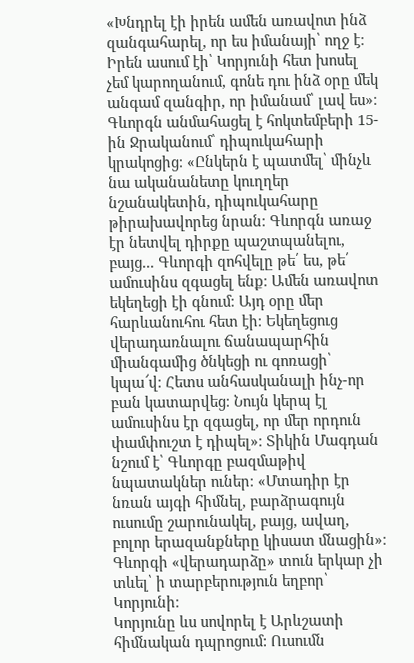«Խնդրել էի իրեն ամեն առավոտ ինձ զանգահարել, որ ես իմանայի՝ ողջ է։ Իրեն ասում էի՝ Կորյունի հետ խոսել չեմ կարողանում, գոնե դու ինձ օրը մեկ անգամ զանգիր, որ իմանամ՝ լավ ես»։
Գևորգն անմահացել է հոկտեմբերի 15-ին Ջրականում՝ դիպուկահարի կրակոցից։ «Ընկերն է պատմել՝ մինչև նա ականանետը կուղղեր նշանակետին, դիպուկահարը թիրախավորեց նրան։ Գևորգն առաջ էր նետվել դիրքը պաշտպանելու, բայց... Գևորգի զոհվելը թե՛ ես, թե՛ ամուսինս զգացել ենք։ Ամեն առավոտ եկեղեցի էի գնում։ Այդ օրը մեր հարևանուհու հետ էի։ Եկեղեցուց վերադառնալու ճանապարհին միանգամից ծնկեցի ու գոռացի՝ կպա՜վ։ Հետս անհասկանալի ինչ-որ բան կատարվեց։ Նույն կերպ էլ ամուսինս էր զգացել, որ մեր որդուն փամփուշտ է դիպել»։ Տիկին Մագդան նշում է՝ Գևորգը բազմաթիվ նպատակներ ուներ։ «Մտադիր էր նռան այգի հիմնել, բարձրագույն ուսումը շարունակել, բայց, ավաղ, բոլոր երազանքները կիսատ մնացին»։ Գևորգի «վերադարձը» տուն երկար չի տևել՝ ի տարբերություն եղբոր՝ Կորյունի։
Կորյունը ևս սովորել է Արևշատի հիմնական դպրոցում: Ուսումն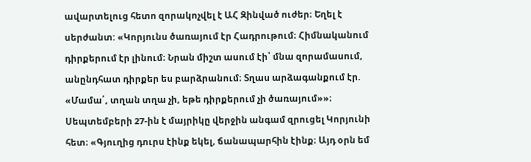ավարտելուց հետո զորակոչվել է ԱՀ Զինված ուժեր։ Եղել է սերժանտ: «Կորյունս ծառայում էր Հադրութում։ Հիմնականում դիրքերում էր լինում։ Նրան միշտ ասում էի՝ մնա զորամասում, անընդհատ դիրքեր ես բարձրանում։ Տղաս արձագանքում էր. «Մամա՛, տղան տղա չի, եթե դիրքերում չի ծառայում»»։
Սեպտեմբերի 27-ին է մայրիկը վերջին անգամ զրուցել Կորյունի հետ։ «Գյուղից դուրս էինք եկել, ճանապարհին էինք։ Այդ օրն եմ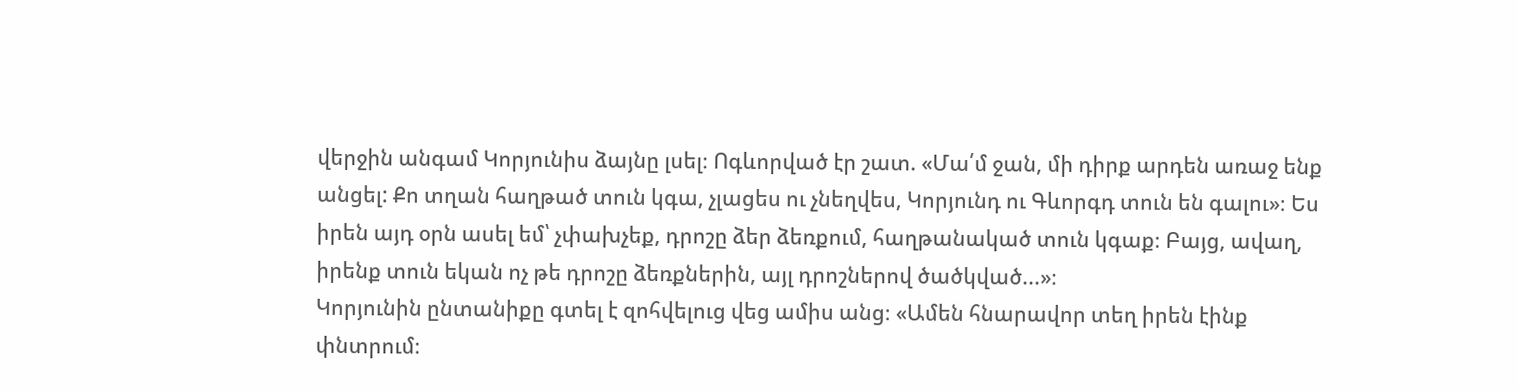վերջին անգամ Կորյունիս ձայնը լսել։ Ոգևորված էր շատ. «Մա՛մ ջան, մի դիրք արդեն առաջ ենք անցել: Քո տղան հաղթած տուն կգա, չլացես ու չնեղվես, Կորյունդ ու Գևորգդ տուն են գալու»։ Ես իրեն այդ օրն ասել եմ՝ չփախչեք, դրոշը ձեր ձեռքում, հաղթանակած տուն կգաք։ Բայց, ավաղ, իրենք տուն եկան ոչ թե դրոշը ձեռքներին, այլ դրոշներով ծածկված...»։
Կորյունին ընտանիքը գտել է զոհվելուց վեց ամիս անց։ «Ամեն հնարավոր տեղ իրեն էինք փնտրում։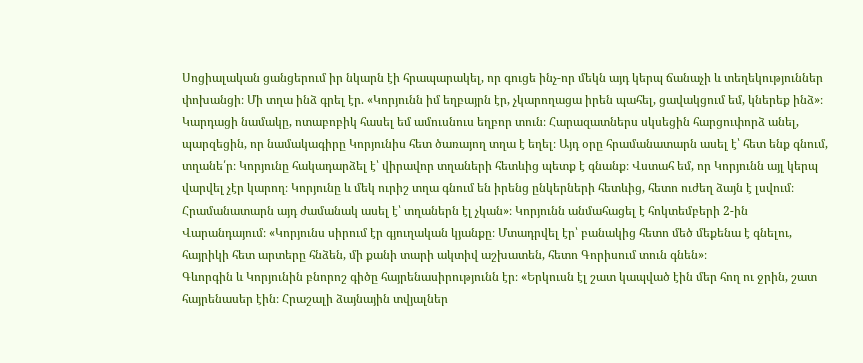Սոցիալական ցանցերում իր նկարն էի հրապարակել, որ գուցե ինչ-որ մեկն այդ կերպ ճանաչի և տեղեկություններ փոխանցի։ Մի տղա ինձ գրել էր. «Կորյունն իմ եղբայրն էր, չկարողացա իրեն պահել, ցավակցում եմ, կներեք ինձ»։ Կարդացի նամակը, ոտաբոբիկ հասել եմ ամուսնուս եղբոր տուն։ Հարազատներս սկսեցին հարցուփորձ անել, պարզեցին, որ նամակագիրը Կորյունիս հետ ծառայող տղա է եղել։ Այդ օրը հրամանատարն ասել է՝ հետ ենք գնում, տղանե՛ր։ Կորյունը հակադարձել է՝ վիրավոր տղաների հետևից պետք է գնանք։ Վստահ եմ, որ Կորյունն այլ կերպ վարվել չէր կարող։ Կորյունը և մեկ ուրիշ տղա գնում են իրենց ընկերների հետևից, հետո ուժեղ ձայն է լսվում։ Հրամանատարն այդ ժամանակ ասել է՝ տղաներն էլ չկան»։ Կորյունն անմահացել է հոկտեմբերի 2-ին Վարանդայում։ «Կորյունս սիրում էր գյուղական կյանքը։ Մտադրվել էր՝ բանակից հետո մեծ մեքենա է գնելու, հայրիկի հետ արտերը հնձեն, մի քանի տարի ակտիվ աշխատեն, հետո Գորիսում տուն գնեն»։
Գևորգին և Կորյունին բնորոշ գիծը հայրենասիրությունն էր։ «Երկուսն էլ շատ կապված էին մեր հող ու ջրին, շատ հայրենասեր էին։ Հրաշալի ձայնային տվյալներ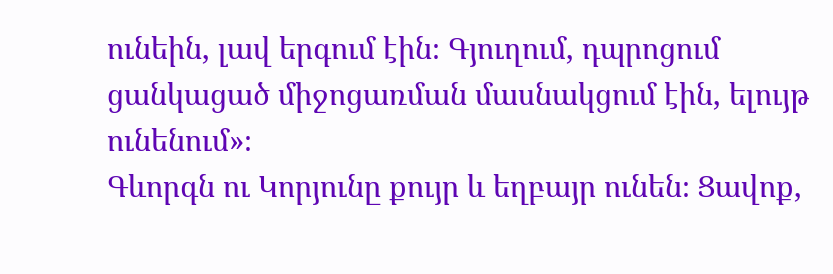ունեին, լավ երգում էին։ Գյուղում, դպրոցում ցանկացած միջոցառման մասնակցում էին, ելույթ ունենում»։
Գևորգն ու Կորյունը քույր և եղբայր ունեն։ Ցավոք,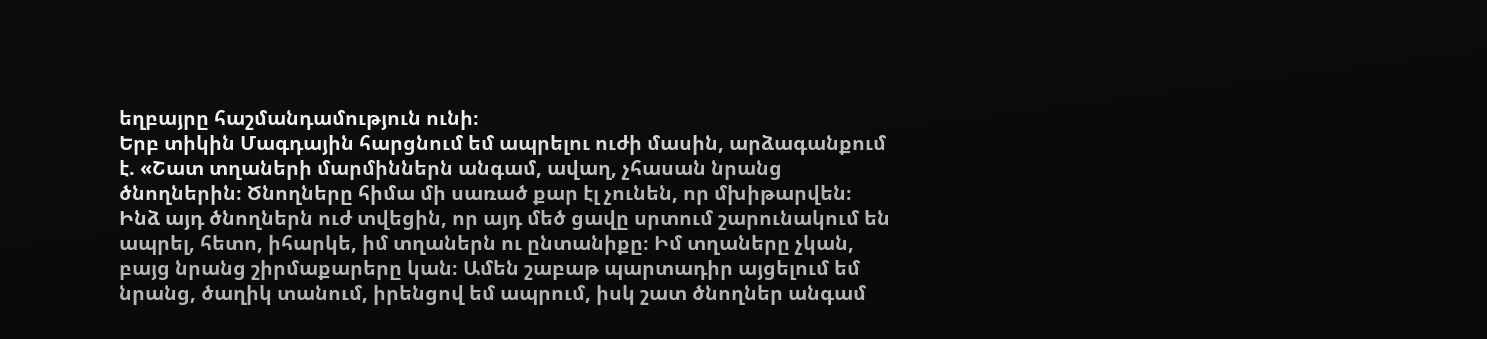եղբայրը հաշմանդամություն ունի։
Երբ տիկին Մագդային հարցնում եմ ապրելու ուժի մասին, արձագանքում է. «Շատ տղաների մարմիններն անգամ, ավաղ, չհասան նրանց ծնողներին։ Ծնողները հիմա մի սառած քար էլ չունեն, որ մխիթարվեն։ Ինձ այդ ծնողներն ուժ տվեցին, որ այդ մեծ ցավը սրտում շարունակում են ապրել, հետո, իհարկե, իմ տղաներն ու ընտանիքը։ Իմ տղաները չկան, բայց նրանց շիրմաքարերը կան։ Ամեն շաբաթ պարտադիր այցելում եմ նրանց, ծաղիկ տանում, իրենցով եմ ապրում, իսկ շատ ծնողներ անգամ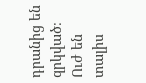դրանից են զրկված։ Ուժ են տալիս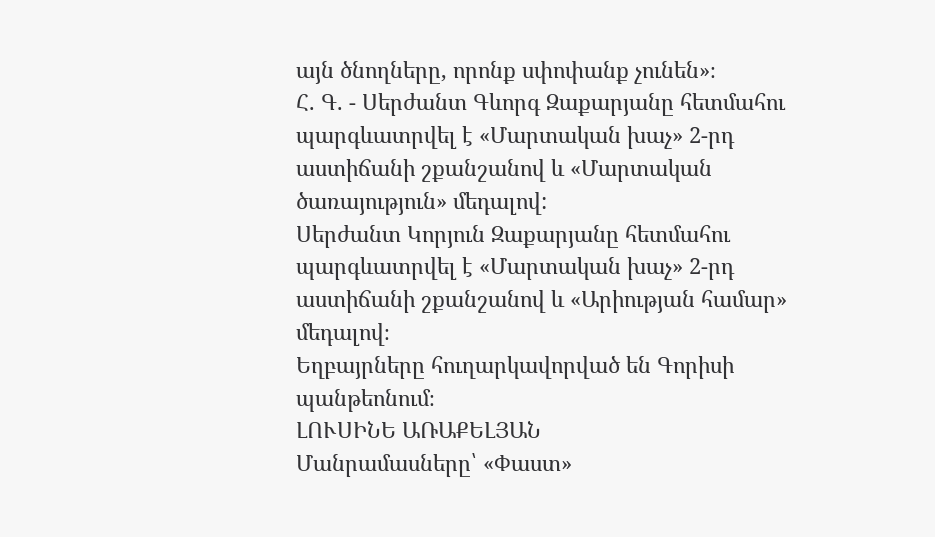այն ծնողները, որոնք սփոփանք չունեն»։
Հ. Գ. - Սերժանտ Գևորգ Զաքարյանը հետմահու պարգևատրվել է «Մարտական խաչ» 2-րդ աստիճանի շքանշանով և «Մարտական ծառայություն» մեդալով:
Սերժանտ Կորյուն Զաքարյանը հետմահու պարգևատրվել է «Մարտական խաչ» 2-րդ աստիճանի շքանշանով և «Արիության համար» մեդալով։
Եղբայրները հուղարկավորված են Գորիսի պանթեոնում։
ԼՈՒՍԻՆԵ ԱՌԱՔԵԼՅԱՆ
Մանրամասները՝ «Փաստ»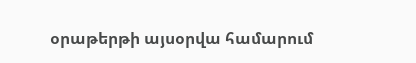օրաթերթի այսօրվա համարում